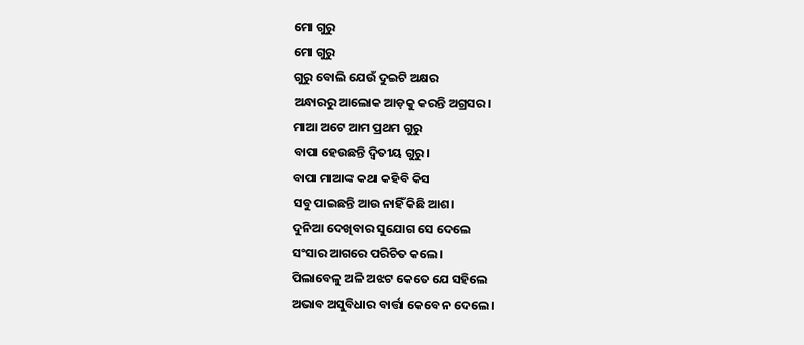ମୋ ଗୁରୁ
ମୋ ଗୁରୁ
ଗୁରୁ ବୋଲି ଯେଉଁ ଦୁଇଟି ଅକ୍ଷର
ଅନ୍ଧାରରୁ ଆଲୋକ ଆଡ଼କୁ କରନ୍ତି ଅଗ୍ରସର।
ମାଆ ଅଟେ ଆମ ପ୍ରଥମ ଗୁରୁ
ବାପା ହେଉଛନ୍ତି ଦ୍ଵିତୀୟ ଗୁରୁ।
ବାପା ମାଆଙ୍କ କଥା କହିବି କିସ
ସବୁ ପାଇଛନ୍ତି ଆଉ ନାହିଁ କିଛି ଆଶ।
ଦୁନିଆ ଦେଖିବାର ସୁଯୋଗ ସେ ଦେଲେ
ସଂସାର ଆଗରେ ପରିଚିତ କଲେ।
ପିଲାବେଳୁ ଅଳି ଅଝଟ କେତେ ଯେ ସହିଲେ
ଅଭାବ ଅସୁବିଧାର ବାର୍ତ୍ତା କେବେ ନ ଦେଲେ।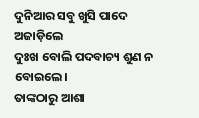ଦୁନିଆର ସବୁ ଖୁସି ପାଦେ ଅଜାଡ଼ିଲେ
ଦୁଃଖ ବୋଲି ପଦବାଚ୍ୟ ଶୁଣ ନ ବୋଇଲେ।
ତାଙ୍କଠାରୁ ଆଶା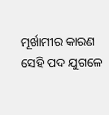ମୂର୍ଖାମୀର କାରଣ
ସେହି ପଦ ଯୁଗଳେ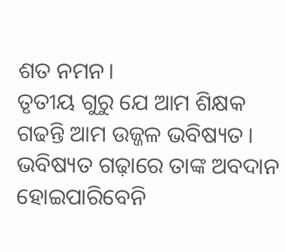ଶତ ନମନ।
ତୃତୀୟ ଗୁରୁ ଯେ ଆମ ଶିକ୍ଷକ
ଗଢନ୍ତି ଆମ ଉଜ୍ଜଳ ଭବିଷ୍ୟତ।
ଭବିଷ୍ୟତ ଗଢ଼ାରେ ତାଙ୍କ ଅବଦାନ
ହୋଇପାରିବେନି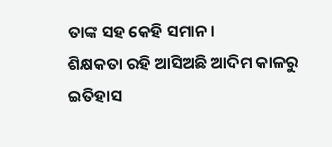ତାଙ୍କ ସହ କେହି ସମାନ।
ଶିକ୍ଷକତା ରହି ଆସିଅଛି ଆଦିମ କାଳରୁ
ଇତିହାସ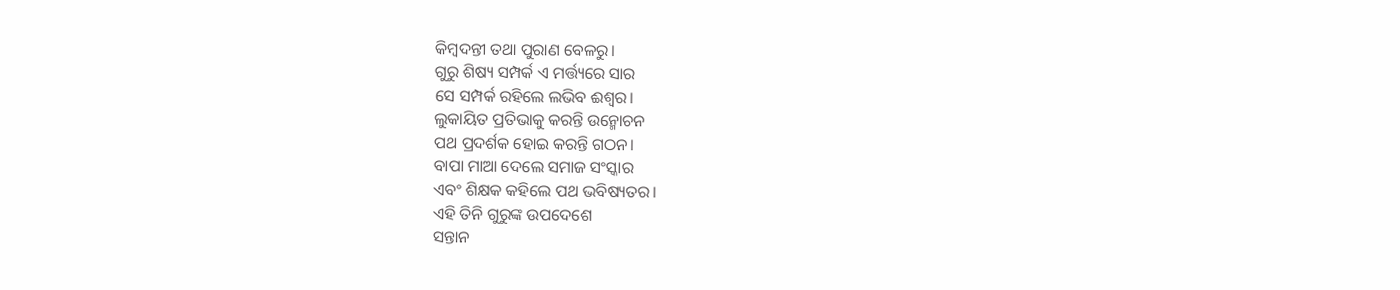କିମ୍ବଦନ୍ତୀ ତଥା ପୁରାଣ ବେଳରୁ।
ଗୁରୁ ଶିଷ୍ୟ ସମ୍ପର୍କ ଏ ମର୍ତ୍ତ୍ୟରେ ସାର
ସେ ସମ୍ପର୍କ ରହିଲେ ଲଭିବ ଈଶ୍ୱର।
ଲୁକାୟିତ ପ୍ରତିଭାକୁ କରନ୍ତି ଉନ୍ମୋଚନ
ପଥ ପ୍ରଦର୍ଶକ ହୋଇ କରନ୍ତି ଗଠନ।
ବାପା ମାଆ ଦେଲେ ସମାଜ ସଂସ୍କାର
ଏବଂ ଶିକ୍ଷକ କହିଲେ ପଥ ଭବିଷ୍ୟତର।
ଏହି ତିନି ଗୁରୁଙ୍କ ଉପଦେଶେ
ସନ୍ତାନ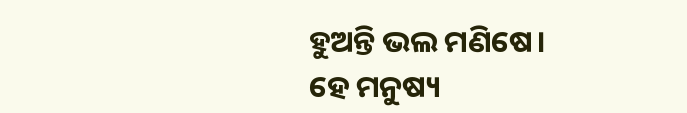ହୁଅନ୍ତି ଭଲ ମଣିଷେ।
ହେ ମନୁଷ୍ୟ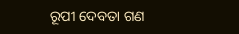ରୂପୀ ଦେବତା ଗଣ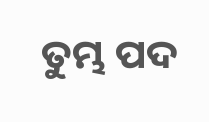ତୁମ୍ଭ ପଦ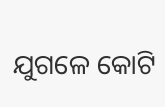ଯୁଗଳେ କୋଟି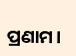ପ୍ରଣାମ।